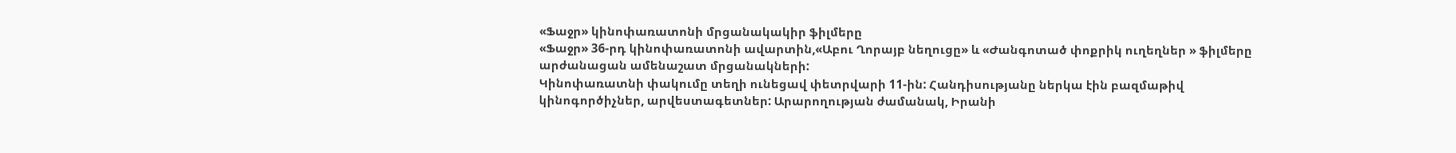«Ֆաջր» կինոփառատոնի մրցանակակիր ֆիլմերը
«Ֆաջր» 36-րդ կինոփառատոնի ավարտին,«Աբու Ղորայբ նեղուցը» և «Ժանգոտած փոքրիկ ուղեղներ » ֆիլմերը արժանացան ամենաշատ մրցանակների:
Կինոփառատնի փակումը տեղի ունեցավ փետրվարի 11-ին: Հանդիսությանը ներկա էին բազմաթիվ կինոգործիչներ, արվեստագետներ: Արարողության ժամանակ, Իրանի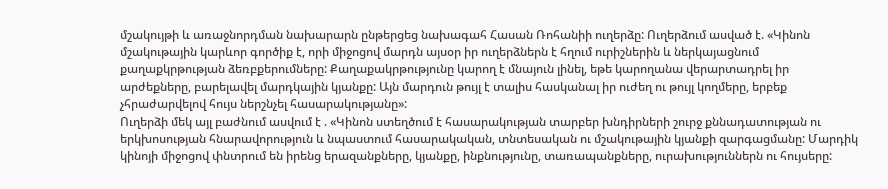մշակույթի և առաջնորդման նախարարն ընթերցեց նախագահ Հասան Ռոհանիի ուղերձը: Ուղերձում ասված է. «Կինոն մշակութային կարևոր գործիք է, որի միջոցով մարդն այսօր իր ուղերձներն է հղում ուրիշներին և ներկայացնում քաղաքկրթության ձեռբքերումները: Քաղաքակրթությունը կարող է մնայուն լինել, եթե կարողանա վերարտադրել իր արժեքները, բարելավել մարդկային կյանքը: Այն մարդուն թույլ է տալիս հասկանալ իր ուժեղ ու թույլ կողմերը, երբեք չհրաժարվելով հույս ներշնչել հասարակությանը»:
Ուղերձի մեկ այլ բաժնում ասվում է . «Կինոն ստեղծում է հասարակության տարբեր խնդիրների շուրջ քննադատության ու երկխոսության հնարավորություն և նպաստում հասարակական, տնտեսական ու մշակութային կյանքի զարգացմանը: Մարդիկ կինոյի միջոցով փնտրում են իրենց երազանքները, կյանքը, ինքնությունը, տառապանքները, ուրախություններն ու հույսերը: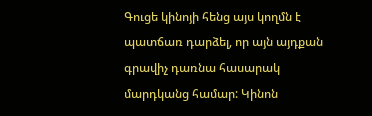Գուցե կինոյի հենց այս կողմն է պատճառ դարձել, որ այն այդքան գրավիչ դառնա հասարակ մարդկանց համար: Կինոն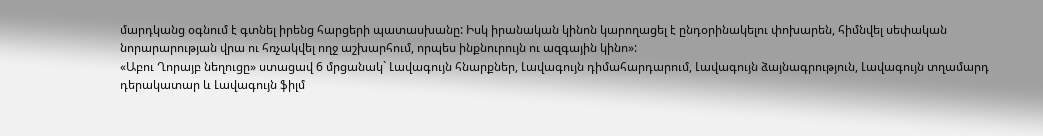մարդկանց օգնում է գտնել իրենց հարցերի պատասխանը: Իսկ իրանական կինոն կարողացել է ընդօրինակելու փոխարեն, հիմնվել սեփական նորարարության վրա ու հռչակվել ողջ աշխարհում, որպես ինքնուրույն ու ազգային կինո»:
«Աբու Ղորայբ նեղուցը» ստացավ 6 մրցանակ` Լավագույն հնարքներ, Լավագույն դիմահարդարում, Լավագույն ձայնագրություն, Լավագույն տղամարդ դերակատար և Լավագույն ֆիլմ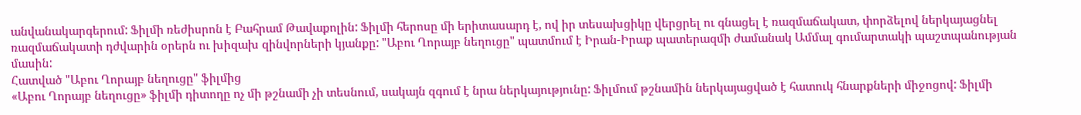անվանակարգերում: Ֆիլմի ռեժիսրոն է Բահրամ Թավաքոլին: Ֆիլմի հերոսը մի երիտասարդ է, ով իր տեսախցիկը վերցրել ու գնացել է ռազմաճակատ, փորձելով ներկայացնել ռազմաճակատի դժվարին օրերն ու խիզախ զինվորների կյանքը: "Աբու Ղորայբ նեղուցը" պատմում է Իրան-Իրաք պատերազմի ժամանակ Ամմալ գումարտակի պաշտպանության մասին:
Հատված "Աբու Ղորայբ նեղուցը" ֆիլմից
«Աբու Ղորայբ նեղուցը» ֆիլմի դիտողը ոչ մի թշնամի չի տեսնում, սակայն զգում է նրա ներկայությունը: Ֆիլմում թշնամին ներկայացված է հատուկ հնարքների միջոցով: Ֆիլմի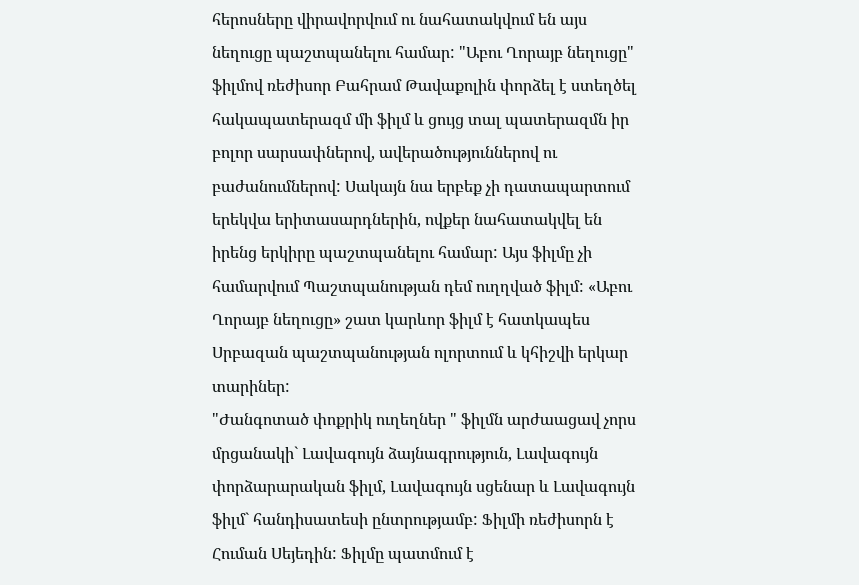հերոսները վիրավորվում ու նահատակվում են այս նեղուցը պաշտպանելու համար: "Աբու Ղորայբ նեղուցը" ֆիլմով ռեժիսոր Բահրամ Թավաքոլին փորձել է ստեղծել հակապատերազմ մի ֆիլմ և ցույց տալ պատերազմն իր բոլոր սարսափներով, ավերածություններով ու բաժանումներով: Սակայն նա երբեք չի դատապարտում երեկվա երիտասարդներին, ովքեր նահատակվել են իրենց երկիրը պաշտպանելու համար: Այս ֆիլմը չի համարվում Պաշտպանության դեմ ուղղված ֆիլմ: «Աբու Ղորայբ նեղուցը» շատ կարևոր ֆիլմ է հատկապես Սրբազան պաշտպանության ոլորտում և կհիշվի երկար տարիներ:
"Ժանգոտած փոքրիկ ուղեղներ " ֆիլմն արժաացավ չորս մրցանակի` Լավագույն ձայնագրություն, Լավագույն փորձարարական ֆիլմ, Լավագույն սցենար և Լավագույն ֆիլմ` հանդիսատեսի ընտրությամբ: Ֆիլմի ռեժիսորն է Հուման Սեյեդին: Ֆիլմը պատմում է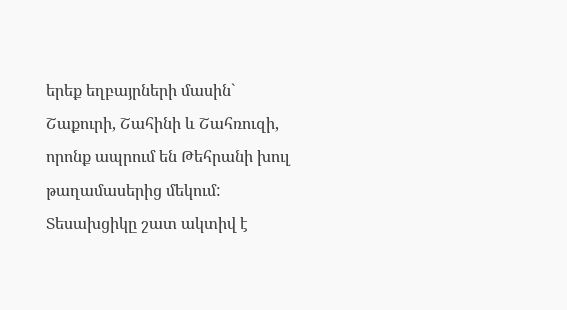երեք եղբայրների մասին` Շաքուրի, Շահինի և Շահռուզի, որոնք ապրում են Թեհրանի խուլ թաղամասերից մեկում: Տեսախցիկը շատ ակտիվ է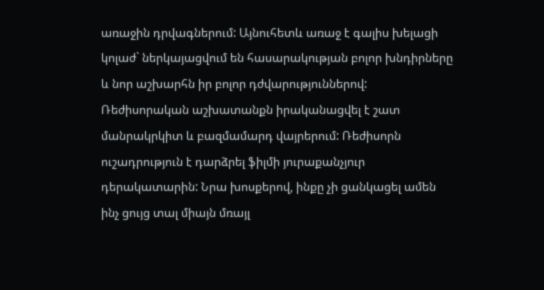առաջին դրվագներում: Այնուհետև առաջ է գալիս խելացի կոլաժ` ներկայացվում են հասարակության բոլոր խնդիրները և նոր աշխարհն իր բոլոր դժվարություններով: Ռեժիսորական աշխատանքն իրականացվել է շատ մանրակրկիտ և բազմամարդ վայրերում: Ռեժիսորն ուշադրություն է դարձրել ֆիլմի յուրաքանչյուր դերակատարին: Նրա խոսքերով, ինքը չի ցանկացել ամեն ինչ ցույց տալ միայն մռայլ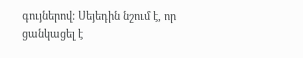գույներով: Սեյեդին նշում է, որ ցանկացել է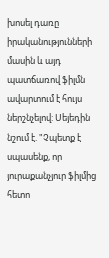խոսել դառը իրականությունների մասին և այդ պատճառով ֆիլմն ավարտում է հույս ներշնչելով: Սեյեդին նշում է. "Չպետք է սպասենք, որ յուրաքանչյուր ֆիլմից հետո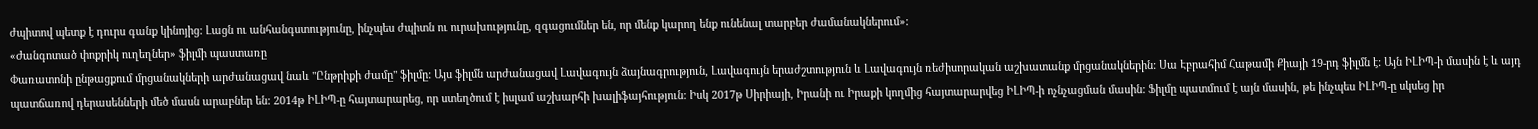ժպիտով պետք է դուրս գանք կինոյից: Լացն ու անհանգստությունը, ինչպես ժպիտն ու ուրախությունը, զգացումներ են, որ մենք կարող ենք ունենալ տարբեր ժամանակներում»:
«Ժանգոտած փոքրիկ ուղեղներ» ֆիլմի պաստառը
Փառատոնի ընթացքում մրցանակների արժանացավ նաև "Ընթրիքի ժամը" ֆիլմը: Այս ֆիլմն արժանացավ Լավագույն ձայնագրություն, Լավագույն երաժշտություն և Լավագույն ռեժիսորական աշխատանք մրցանակներին: Սա Էբրահիմ Հաթամի Քիայի 19-րդ ֆիլմն է: Այն ԻԼԻՊ-ի մասին է և այդ պատճառով դերասենների մեծ մասն արաբներ են: 2014թ ԻԼԻՊ-ը հայտարարեց, որ ստեղծում է իսլամ աշխարհի խալիֆայհություն: Իսկ 2017թ Սիրիայի, Իրանի ու Իրաքի կողմից հայտարարվեց ԻԼԻՊ-ի ոչնչացման մասին: Ֆիլմը պատմում է այն մասին, թե ինչպես ԻԼԻՊ-ը սկսեց իր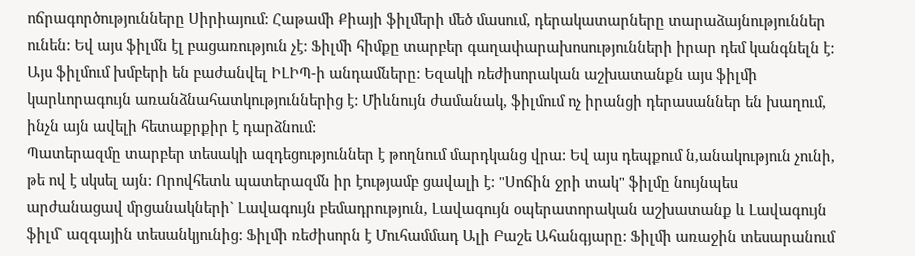ոճրագործությունները Սիրիայում: Հաթամի Քիայի ֆիլմերի մեծ մասում, դերակատարները տարաձայնություններ ունեն: Եվ այս ֆիլմն էլ բացառություն չէ: Ֆիլմի հիմքը տարբեր գաղափարախոսությունների իրար դեմ կանգնելն է: Այս ֆիլմում խմբերի են բաժանվել ԻԼԻՊ-ի անդամները: Եզակի ռեժիսորական աշխատանքն այս ֆիլմի կարևորագույն առանձնահատկություններից է: Միևնույն ժամանակ, ֆիլմում ոչ իրանցի դերասաններ են խաղում, ինչն այն ավելի հետաքրքիր է դարձնում:
Պատերազմը տարբեր տեսակի ազդեցություններ է թողնում մարդկանց վրա: Եվ այս դեպքում ն,անակություն չունի, թե ով է սկսել այն: Որովհետև պատերազմն իր էությամբ ցավալի է: "Սոճին ջրի տակ" ֆիլմը նույնպես արժանացավ մրցանակների` Լավագույն բեմադրություն, Լավագույն օպերատորական աշխատանք և Լավագույն ֆիլմ` ազգային տեսանկյունից: Ֆիլմի ռեժիսորն է Մուհամմադ Ալի Բաշե Ահանգյարը: Ֆիլմի առաջին տեսարանում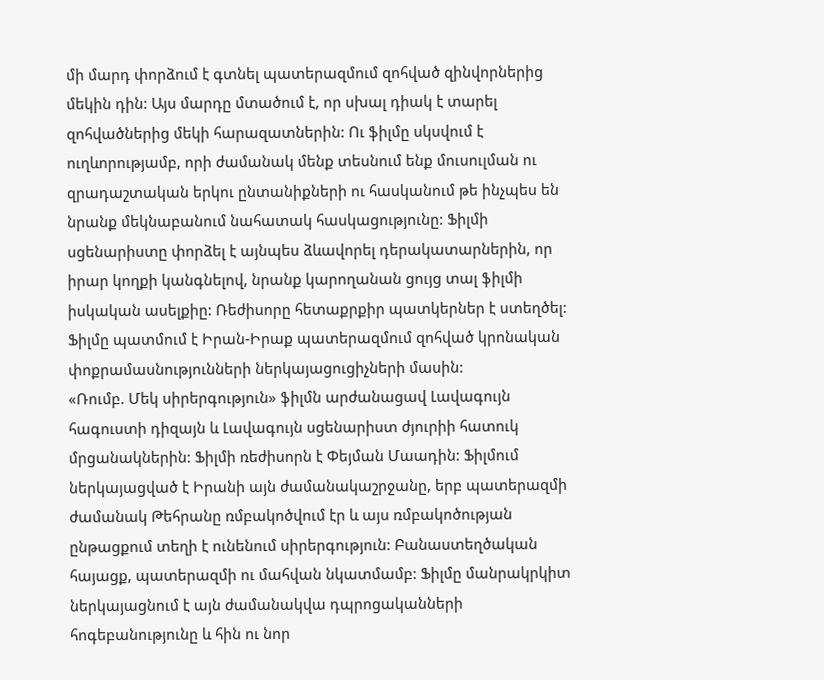մի մարդ փորձում է գտնել պատերազմում զոհված զինվորներից մեկին դին: Այս մարդը մտածում է, որ սխալ դիակ է տարել զոհվածներից մեկի հարազատներին: Ու ֆիլմը սկսվում է ուղևորությամբ, որի ժամանակ մենք տեսնում ենք մուսուլման ու զրադաշտական երկու ընտանիքների ու հասկանում թե ինչպես են նրանք մեկնաբանում նահատակ հասկացությունը: Ֆիլմի սցենարիստը փորձել է այնպես ձևավորել դերակատարներին, որ իրար կողքի կանգնելով, նրանք կարողանան ցույց տալ ֆիլմի իսկական ասելքիը: Ռեժիսորը հետաքրքիր պատկերներ է ստեղծել: Ֆիլմը պատմում է Իրան-Իրաք պատերազմում զոհված կրոնական փոքրամասնությունների ներկայացուցիչների մասին:
«Ռումբ. Մեկ սիրերգություն» ֆիլմն արժանացավ Լավագույն հագուստի դիզայն և Լավագույն սցենարիստ ժյուրիի հատուկ մրցանակներին: Ֆիլմի ռեժիսորն է Փեյման Մաադին: Ֆիլմում ներկայացված է Իրանի այն ժամանակաշրջանը, երբ պատերազմի ժամանակ Թեհրանը ռմբակոծվում էր և այս ռմբակոծության ընթացքում տեղի է ունենում սիրերգություն: Բանաստեղծական հայացք, պատերազմի ու մահվան նկատմամբ: Ֆիլմը մանրակրկիտ ներկայացնում է այն ժամանակվա դպրոցականների հոգեբանությունը և հին ու նոր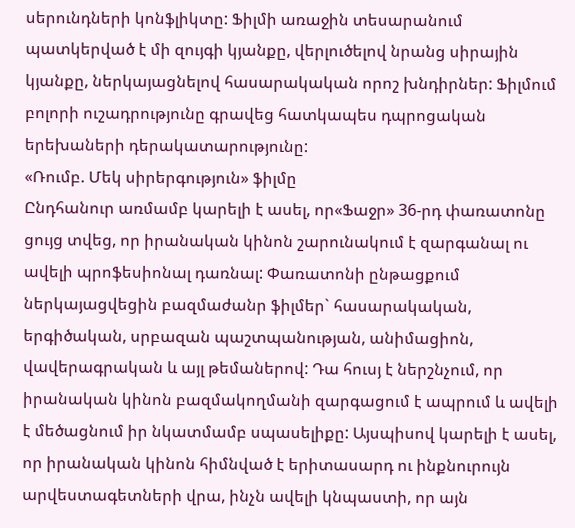սերունդների կոնֆլիկտը: Ֆիլմի առաջին տեսարանում պատկերված է մի զույգի կյանքը, վերլուծելով նրանց սիրային կյանքը, ներկայացնելով հասարակական որոշ խնդիրներ: Ֆիլմում բոլորի ուշադրությունը գրավեց հատկապես դպրոցական երեխաների դերակատարությունը:
«Ռումբ. Մեկ սիրերգություն» ֆիլմը
Ընդհանուր առմամբ կարելի է ասել, որ«Ֆաջր» 36-րդ փառատոնը ցույց տվեց, որ իրանական կինոն շարունակում է զարգանալ ու ավելի պրոֆեսիոնալ դառնալ: Փառատոնի ընթացքում ներկայացվեցին բազմաժանր ֆիլմեր` հասարակական, երգիծական, սրբազան պաշտպանության, անիմացիոն, վավերագրական և այլ թեմաներով: Դա հուսյ է ներշնչում, որ իրանական կինոն բազմակողմանի զարգացում է ապրում և ավելի է մեծացնում իր նկատմամբ սպասելիքը: Այսպիսով կարելի է ասել, որ իրանական կինոն հիմնված է երիտասարդ ու ինքնուրույն արվեստագետների վրա, ինչն ավելի կնպաստի, որ այն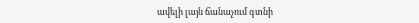ավելի լայն ճանաչում գտնի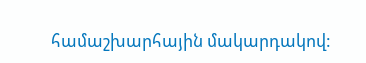համաշխարհային մակարդակով: